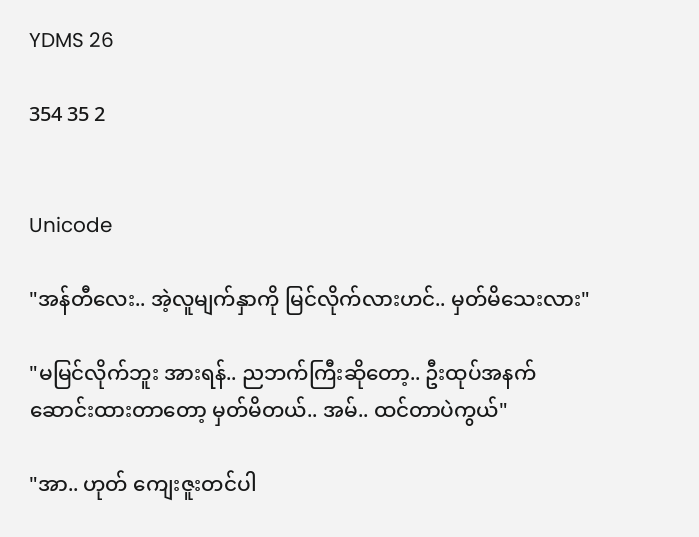YDMS 26

354 35 2


Unicode

"အန်တီလေး.. အဲ့လူမျက်နှာကို မြင်လိုက်လားဟင်.. မှတ်မိသေးလား"

"မမြင်လိုက်ဘူး အားရန်.. ညဘက်ကြီးဆိုတော့.. ဦးထုပ်အနက် ဆောင်းထားတာတော့ မှတ်မိတယ်.. အမ်.. ထင်တာပဲကွယ်"

"အာ.. ဟုတ် ကျေးဇူးတင်ပါ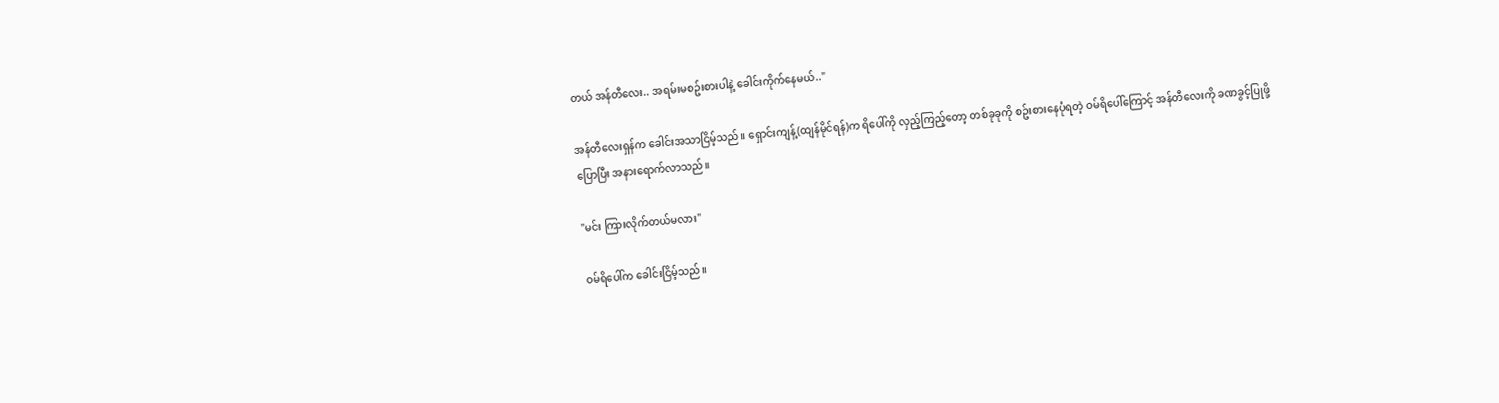တယ် အန်တီလေး.. အရမ်းမစဥ်းစားပါနဲ့ ခေါင်းကိုက်နေမယ်.."

အန်တီလေးရှန်က ခေါင်းအသာငြိမ့်သည်။ ရှောင်းကျန့်(ထျန်မိုင်ရန်)က ရိပေါ်ကို လှည့်ကြည့်တော့ တစ်ခုခုကို စဥ်းစားနေပုံရတဲ့ ဝမ်ရိပေါ်ကြောင့် အန်တီလေးကို ခဏခွင့်ပြုဖို့ ပြောပြီး အနားရောက်လာသည်။

"မင်း ကြားလိုက်တယ်မလား"

ဝမ်ရိပေါ်က ခေါင်းငြိမ့်သည်။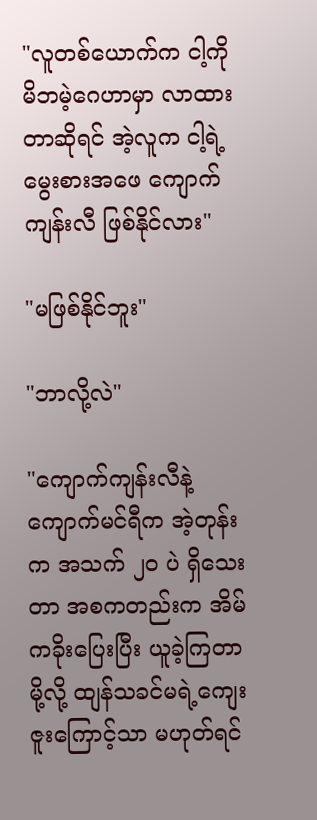"လူတစ်ယောက်က ငါ့ကို မိဘမဲ့ဂေဟာမှာ လာထားတာဆိုရင် အဲ့လူက ငါ့ရဲ့မွေးစားအဖေ ကျောက်ကျန်းလီ ဖြစ်နိုင်လား"

"မဖြစ်နိုင်ဘူး"

"ဘာလို့လဲ"

"ကျောက်ကျန်းလီနဲ့ ကျောက်မင်ရီက အဲ့တုန်းက အသက် ၂၀ ပဲ ရှိသေးတာ အစကတည်းက အိမ်ကခိုးပြေးပြီး ယူခဲ့ကြတာမို့လို့ ထျန်သခင်မရဲ့ကျေးဇူးကြောင့်သာ မဟုတ်ရင်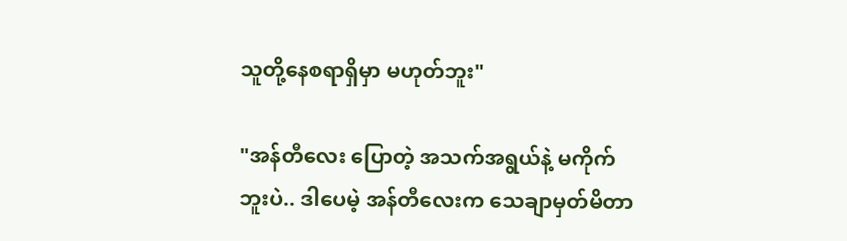သူတို့နေစရာရှိမှာ မဟုတ်ဘူး"

"အန်တီလေး ပြောတဲ့ အသက်အရွယ်နဲ့ မကိုက်ဘူးပဲ.. ဒါပေမဲ့ အန်တီလေးက သေချာမှတ်မိတာ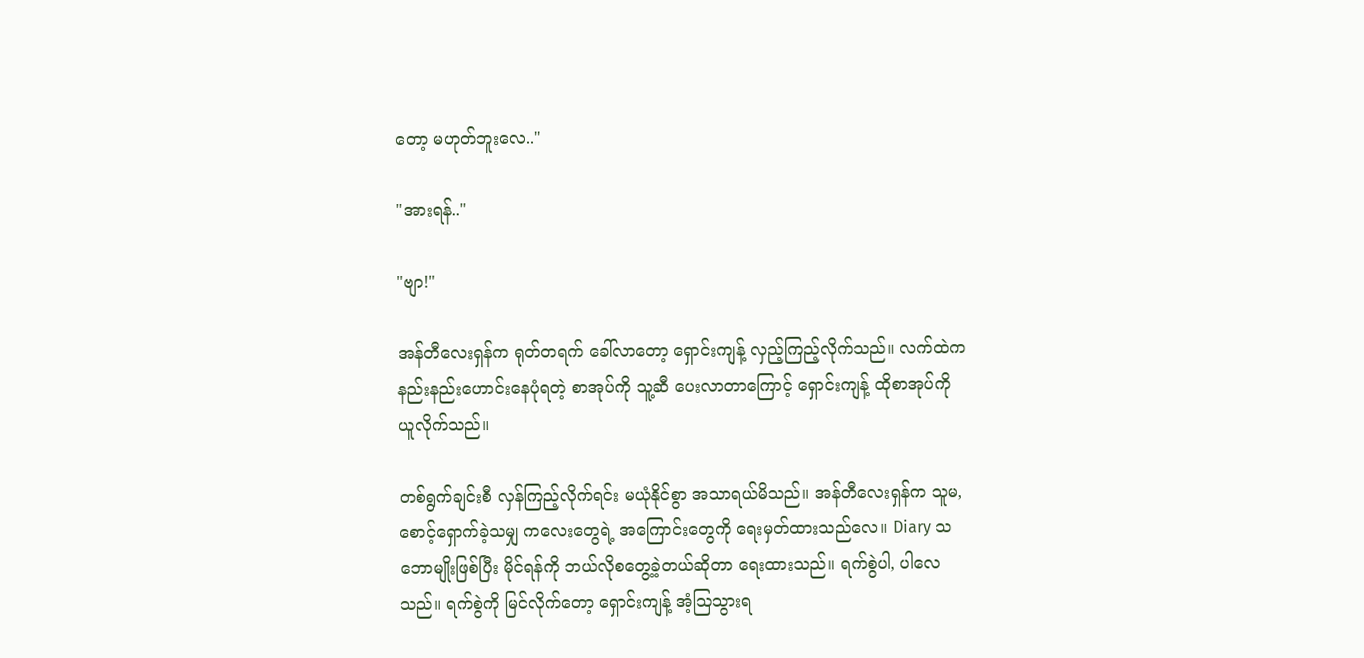တော့ မဟုတ်ဘူးလေ.."

"အားရန်.."

"ဗျာ!"

အန်တီလေးရှန်က ရုတ်တရက် ခေါ်လာတော့ ရှောင်းကျန့် လှည့်ကြည့်လိုက်သည်။ လက်ထဲက နည်းနည်းဟောင်းနေပုံရတဲ့ စာအုပ်ကို သူ့ဆီ ပေးလာတာကြောင့် ရှောင်းကျန့် ထိုစာအုပ်ကို ယူလိုက်သည်။

တစ်ရွက်ချင်းစီ လှန်ကြည့်လိုက်ရင်း မယုံနိုင်စွာ အသာရယ်မိသည်။ အန်တီလေးရှန်က သူမ,စောင့်ရှောက်ခဲ့သမျှ ကလေးတွေရဲ့ အကြောင်းတွေကို ရေးမှတ်ထားသည်လေ။ Diary သဘောမျိုးဖြစ်ပြီး မိုင်ရန်ကို ဘယ်လိုစတွေ့ခဲ့တယ်ဆိုတာ ရေးထားသည်။ ရက်စွဲပါ, ပါလေသည်။ ရက်စွဲကို မြင်လိုက်တော့ ရှောင်းကျန့် အံ့ဩသွားရ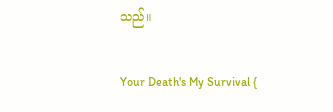သည်။

Your Death's My Survival {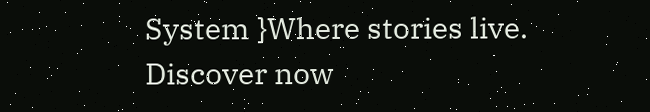System }Where stories live. Discover now